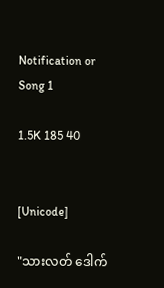Notification or Song 1

1.5K 185 40


[Unicode]

"သားလတ် ဒေါက်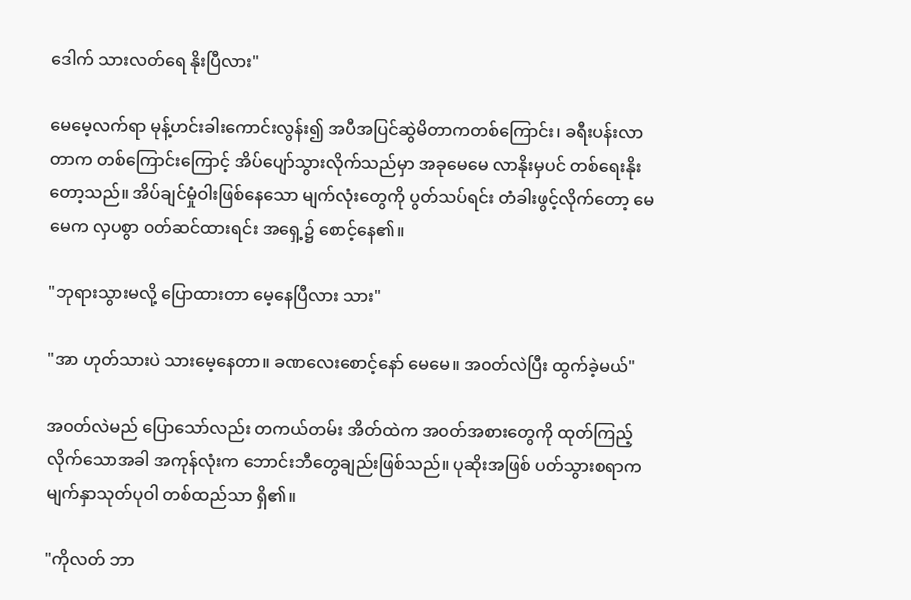ဒေါက် သားလတ်ရေ နိုးပြီလား"

မေမေ့လက်ရာ မုန့်ဟင်းခါးကောင်းလွန်း၍ အပီအပြင်ဆွဲမိတာကတစ်‌ကြောင်း၊ ခရီးပန်းလာတာက တစ်ကြောင်းကြောင့် အိပ်ပျော်သွားလိုက်သည်မှာ အခုမေမေ လာနိုးမှပင် တစ်ရေးနိုးတော့သည်။ အိပ်ချင်မှုံဝါးဖြစ်နေသော မျက်လုံးတွေကို ပွတ်သပ်ရင်း တံခါးဖွင့်လိုက်တော့ မေမေက လှပစွာ ၀တ်ဆင်ထားရင်း အရှေ့၌ စောင့်နေ၏။

"ဘုရားသွားမလို့ ပြောထားတာ မေ့နေပြီလား သား"

"အာ ဟုတ်သားပဲ သားမေ့နေတာ။ ခဏလေးစောင့်နော် မေမေ။ အ၀တ်လဲပြီး ထွက်ခဲ့မယ်"

အ၀တ်လဲမည် ပြောသော်လည်း တကယ်တမ်း အိတ်ထဲက အ၀တ်အစားတွေကို ထုတ်ကြည့်လိုက်သောအခါ အကုန်လုံးက ဘောင်းဘီတွေချည်းဖြစ်သည်။ ပုဆိုးအဖြစ် ပတ်သွားစရာက မျက်နှာသုတ်ပုဝါ တစ်ထည်သာ ရှိ၏။

"ကိုလတ် ဘာ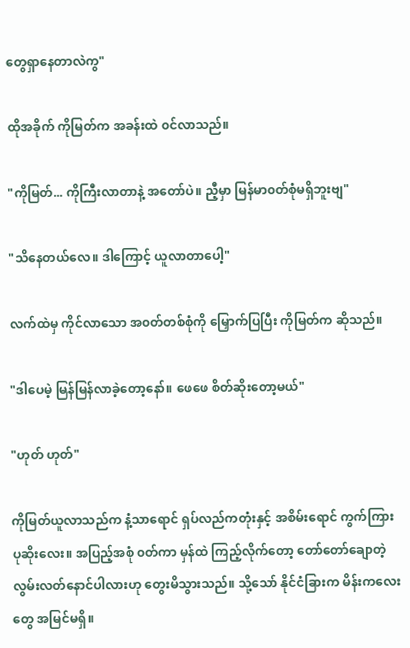တွေရှာနေတာလဲကွ"

ထိုအခိုက် ကိုမြတ်က အခန်းထဲ ၀င်လာသည်။

"ကိုမြတ်... ကိုကြီးလာတာနဲ့ အတော်ပဲ။ ညီ့မှာ မြန်မာ၀တ်စုံမရှိဘူးဗျ"

"သိနေတယ်လေ။ ဒါကြောင့် ယူလာတာပေါ့"

လက်ထဲမှ ကိုင်လာသော အ၀တ်တစ်စုံကို မြှောက်ပြပြီး ကိုမြတ်က ဆိုသည်။

"ဒါပေမဲ့ မြန်မြန်လာခဲ့တော့နော်။ ဖေဖေ စိတ်ဆိုးတော့မယ်"

"ဟုတ် ဟုတ်"

ကိုမြတ်ယူလာသည်က နံ့သာရောင် ရှပ်လည်ကတုံးနှင့် အစိမ်းရောင် ကွက်ကြားပုဆိုး‌လေး။ အပြည့်အစုံ ၀တ်ကာ မှန်ထဲ ကြည့်လိုက်တော့ တော်တော်ချောတဲ့ လွမ်းလတ်နောင်ပါလားဟု တွေးမိသွားသည်။ သို့သော် နိုင်ငံခြားက မိန်းကလေးတွေ အမြင်မရှိ။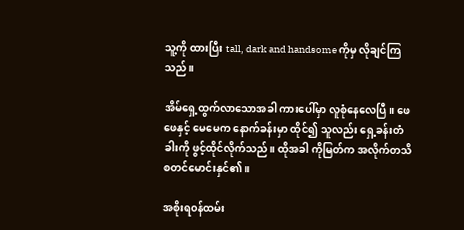သူ့ကို ထားပြီး tall, dark and handsome ကိုမှ လိုချင်ကြသည်။

အိမ်ရှေ့ထွက်လာသောအခါ ကားပေါ်မှာ လူစုံနေလေပြီ။ ဖေဖေနှင့် မေမေက နောက်ခန်းမှာ ထိုင်၍ သူလည်း ရှေ့ခန်းတံခါးကို ဖွင့်ထိုင်လိုက်သည်။ ထိုအခါ ကိုမြတ်က အလိုက်တသိ စတင်မောင်းနှင်၏။

အစိုးရ၀န်ထမ်း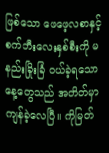ဖြစ်သော ဖေဖေ့လစာနှင့် စက်ဘီးလေးနှစ်စီးကို မနည်းခြိုးခြံ ၀ယ်ခဲ့ရသော နေ့တွေသည် အတိတ်မှာ ကျန်ခဲ့လေပြီ။ ကိုမြတ်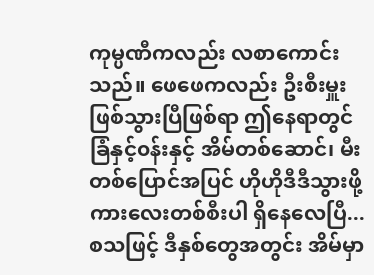ကုမ္ပဏီကလည်း လစာကောင်းသည်။ ဖေဖေကလည်း ဦးစီးမှူးဖြစ်သွားပြီဖြစ်ရာ ဤနေရာ‌တွင် ခြံနှင့်၀န်းနှင့် အိမ်တစ်ဆောင်၊ မီးတစ်ပြောင်အပြင် ဟိုဟိုဒီဒီသွားဖို့ ကားလေးတစ်စီးပါ ရှိနေလေပြီ... စသဖြင့် ဒီနှစ်တွေအတွင်း အိမ်မှာ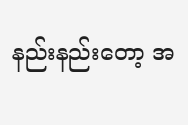နည်းနည်းတော့ အ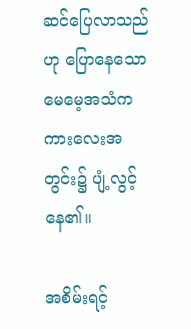ဆင်ပြေလာသည်ဟု ပြောနေသော မေမေ့အသံက ကားလေးအတွင်း၌ ပျံ့လွင့်နေ၏။

အစိမ်းရင့်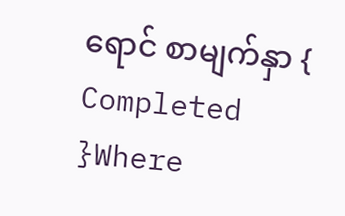ရောင် စာမျက်နှာ { Completed }Where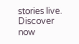stories live. Discover now